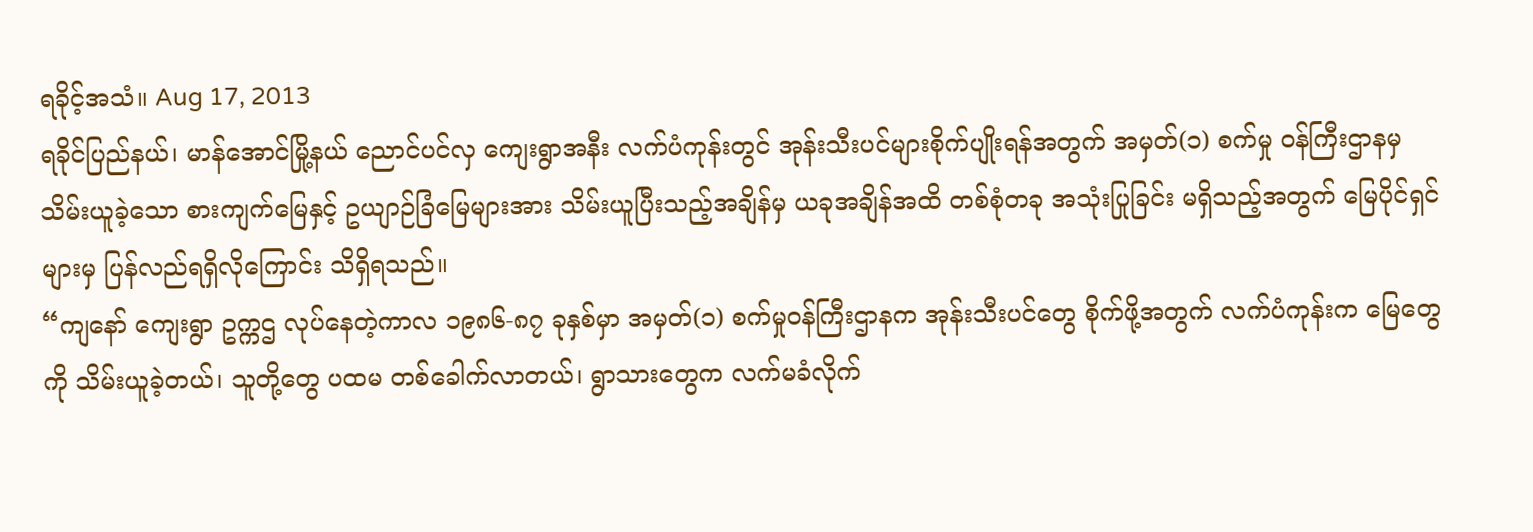ရခိုင့်အသံ။ Aug 17, 2013
ရခိုင်ပြည်နယ်၊ မာန်အောင်မြို့နယ် ညောင်ပင်လှ ကျေးရွာအနီး လက်ပံကုန်းတွင် အုန်းသီးပင်များစိုက်ပျိုးရန်အတွက် အမှတ်(၁) စက်မှု ဝန်ကြီးဌာနမှ သိမ်းယူခဲ့သော စားကျက်မြေနှင့် ဥယျာဉ်ခြံမြေများအား သိမ်းယူပြီးသည့်အချိန်မှ ယခုအချိန်အထိ တစ်စုံတခု အသုံးပြုခြင်း မရှိသည့်အတွက် မြေပိုင်ရှင်များမှ ပြန်လည်ရရှိလိုကြောင်း သိရှိရသည်။
“ကျနော် ကျေးရွာ ဥက္ကဌ လုပ်နေတဲ့ကာလ ၁၉၈၆-၈၇ ခုနှစ်မှာ အမှတ်(၁) စက်မှုဝန်ကြီးဌာနက အုန်းသီးပင်တွေ စိုက်ဖို့အတွက် လက်ပံကုန်းက မြေတွေကို သိမ်းယူခဲ့တယ်၊ သူတို့တွေ ပထမ တစ်ခေါက်လာတယ်၊ ရွာသားတွေက လက်မခံလိုက်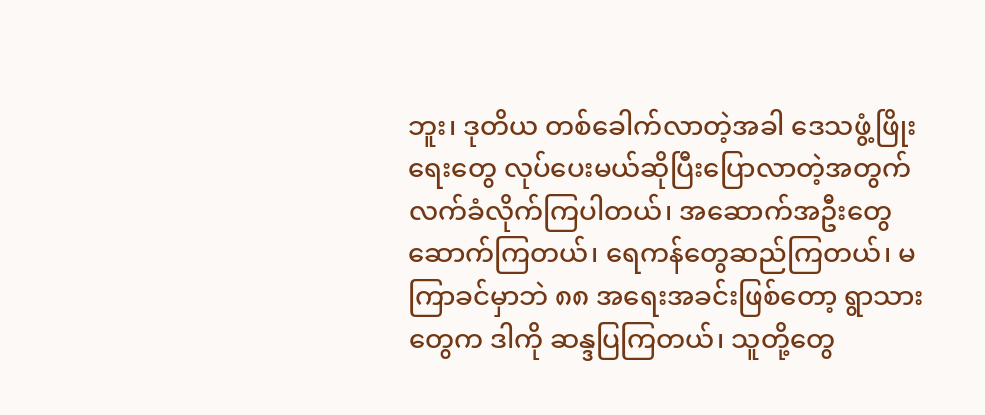ဘူး၊ ဒုတိယ တစ်ခေါက်လာတဲ့အခါ ဒေသဖွံ့ဖြိုးရေးတွေ လုပ်ပေးမယ်ဆိုပြီးပြောလာတဲ့အတွက် လက်ခံလိုက်ကြပါတယ်၊ အဆောက်အဦးတွေဆောက်ကြတယ်၊ ရေကန်တွေဆည်ကြတယ်၊ မကြာခင်မှာဘဲ ၈၈ အရေးအခင်းဖြစ်တော့ ရွာသားတွေက ဒါကို ဆန္ဒပြကြတယ်၊ သူတို့တွေ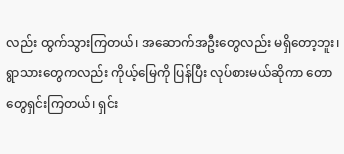လည်း ထွက်သွားကြတယ်၊ အဆောက်အဦးတွေလည်း မရှိတော့ဘူး၊ ရွာသားတွေကလည်း ကိုယ့်မြေကို ပြန်ပြီး လုပ်စားမယ်ဆိုကာ တောတွေရှင်းကြတယ်၊ ရှင်း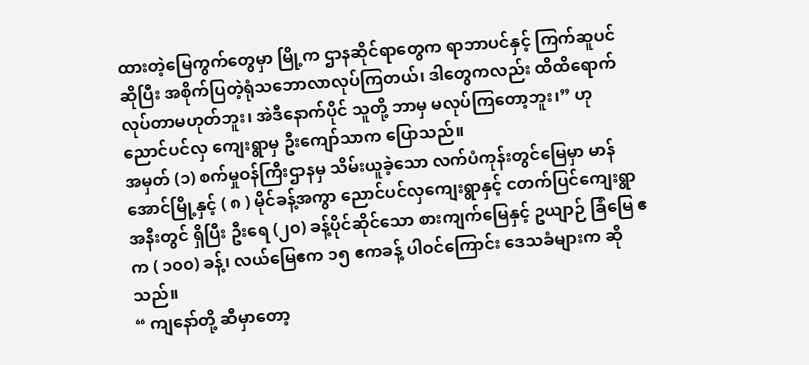ထားတဲ့မြေကွက်တွေမှာ မြို့က ဌာနဆိုင်ရာတွေက ရာဘာပင်နှင့် ကြက်ဆူပင် ဆိုပြီး အစိုက်ပြတဲ့ရုံသဘောလာလုပ်ကြတယ်၊ ဒါတွေကလည်း ထိထိရောက် လုပ်တာမဟုတ်ဘူး၊ အဲဒီနောက်ပိုင် သူတို့ ဘာမှ မလုပ်ကြတော့ဘူး၊” ဟု ညောင်ပင်လှ ကျေးရွာမှ ဦးကျော်သာက ပြောသည်။
အမှတ် (၁) စက်မှုဝန်ကြီးဌာနမှ သိမ်းယူခဲ့သော လက်ပံကုန်းတွင်မြေမှာ မာန်အောင်မြို့နှင့် ( ၈ ) မိုင်ခန့်အကွာ ညောင်ပင်လှကျေးရွာနှင့် ငတက်ပြင်ကျေးရွာအနီးတွင် ရှိပြီး ဦးရေ (၂၀) ခန့်ပိုင်ဆိုင်သော စားကျက်မြေနှင့် ဥယျာဉ် ခြံမြေ ဧက ( ၁၀၀) ခန့်၊ လယ်မြေဧက ၁၅ ဧကခန့် ပါဝင်ကြောင်း ဒေသခံများက ဆိုသည်။
“ ကျနော်တို့ ဆီမှာတော့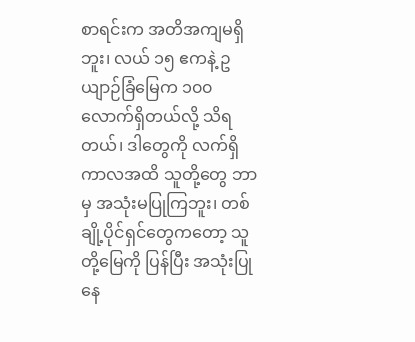စာရင်းက အတိအကျမရှိဘူး၊ လယ် ၁၅ ဧကနဲ့ ဥယျာဉ်ခြံမြေက ၁၀၀ လောက်ရှိတယ်လို့ သိရတယ်၊ ဒါတွေကို လက်ရှိကာလအထိ သူတို့တွေ ဘာမှ အသုံးမပြုကြဘူး၊ တစ်ချို့ပိုင်ရှင်တွေကတော့ သူတို့မြေကို ပြန်ပြီး အသုံးပြုနေ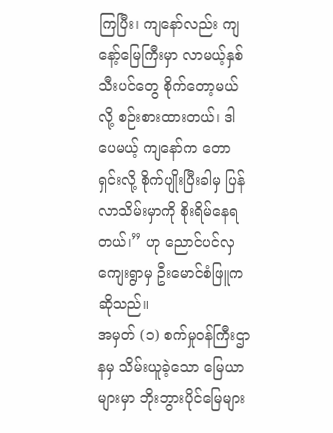ကြပြီး၊ ကျနော်လည်း ကျနော့်မြေကြီးမှာ လာမယ့်နှစ် သီးပင်တွေ စိုက်တော့မယ်လို့ စဉ်းစားထားတယ်၊ ဒါပေမယ့် ကျနော်က တောရှင်းလို့ စိုက်ပျိုးပြီးခါမှ ပြန်လာသိမ်းမှာကို စိုးရိမ်နေရတယ်၊” ဟု ညောင်ပင်လှ ကျေးရွာမှ ဦးမောင်စံဖြူက ဆိုသည်။
အမှတ် (၁) စက်မှုဝန်ကြီးဌာနမှ သိမ်းယူခဲ့သော မြေယာများမှာ ဘိုးဘွားပိုင်မြေများ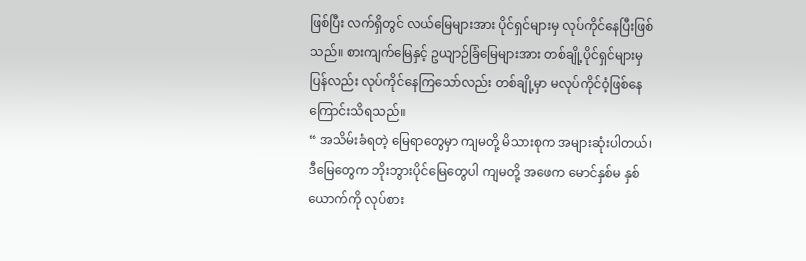ဖြစ်ပြီး လက်ရှိတွင် လယ်မြေများအား ပိုင်ရှင်များမှ လုပ်ကိုင်နေပြီးဖြစ်သည်။ စားကျက်မြေနှင့် ဥယျာဉ်ခြံမြေများအား တစ်ချို့ပိုင်ရှင်များမှ ပြန်လည်း လုပ်ကိုင်နေကြသော်လည်း တစ်ချို့မှာ မလုပ်ကိုင်ဝံ့ဖြစ်နေကြောင်းသိရသည်။
“ အသိမ်းခံရတဲ့ မြေရာတွေမှာ ကျမတို့ မိသားစုက အများဆုံးပါတယ်၊ ဒီမြေတွေက ဘိုးဘွားပိုင်မြေတွေပါ ကျမတို့ အဖေက မောင်နှစ်မ နှစ်ယောက်ကို လုပ်စား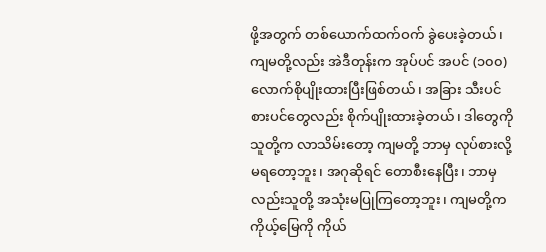ဖို့အတွက် တစ်ယောက်ထက်ဝက် ခွဲပေးခဲ့တယ်၊ ကျမတို့လည်း အဲဒီတုန်းက အုပ်ပင် အပင် (၁၀၀) လောက်စိုပျိုးထားပြီးဖြစ်တယ်၊ အခြား သီးပင် စားပင်တွေလည်း စိုက်ပျိုးထားခဲ့တယ်၊ ဒါတွေကို သူတို့က လာသိမ်းတော့ ကျမတို့ ဘာမှ လုပ်စားလို့မရတော့ဘူး၊ အဂုဆိုရင် တောစီးနေပြီး၊ ဘာမှ လည်းသူတို့ အသုံးမပြုကြတော့ဘူး၊ ကျမတို့က ကိုယ့်မြေကို ကိုယ်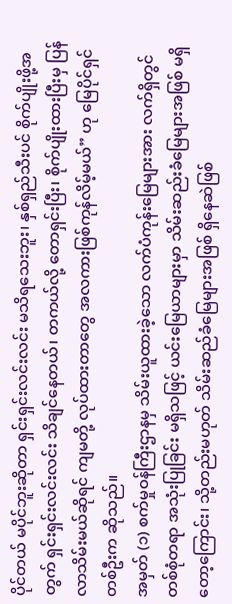ပိုင်တယ် မပိုင်ဘူးဆိုတာ ရှင်းရှင်းလင်းလင်း မသိရသေးဘူး၊ နှစ်ရှည်သီးပင် စိုက်ပျိုးဖို့အတွက် ရှင်းရှင်းလင်းလင်း သိချင်နေတယ်၊ တကယ်လို့ တောရှင်းပြီး၊ စိုက်ပျိုးထားပြီးမှ ပြန်လာသိမ်းမယ်ဆိုရင် ကျမတို့ လုပ်ထားတာတွေ အလကားဖြစ်ကုန်လိမ့်မယ်” ဟု မြေပိုင်ရှင် တစ်ဦးက ဆိုသည်။
အမှတ် (၁) စက်မှုဝန်ကြီးဌာနမှ သိမ်းယူထားခဲ့သော လက်ပံကုန်းမြေများအား လက်ရှိတွင် တစ်စုံတရာ အသုံးပြုခြင်း မရှိသဖြင့် ယင်းမြေယာများမှာ သိမ်းဆည်းခံမြေများအဖြစ် မရှိတော့ကြောင်း၊ သို့တည်းမဟုတ် သိမ်းဆည်ခံမြေများအဖြစ် ရှိနေဆဲဖြစ်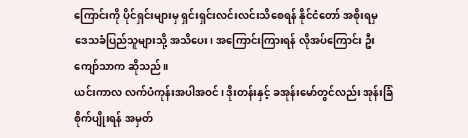ကြောင်းကို ပိုင်ရှင်းများမှ ရှင်းရှင်းလင်းလင်းသိစေရန် နိုင်ငံတော် အစိုးရမှ ဒေသခံပြည်သူများသို့ အသိပေး၊ အကြောင်းကြားရန် လိုအပ်ကြောင်း ဦးကျော်သာက ဆိုသည်။
ယင်းကာလ လက်ပံကုန်းအပါအဝင်၊ ဒိုးတန်းနှင့် ခအုန်းမော်တွင်လည်း အုန်းခြံစိုက်ပျိုးရန် အမှတ်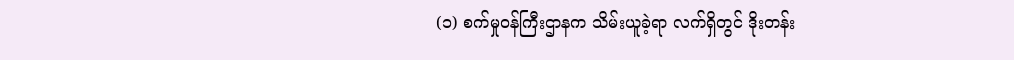(၁) စက်မှုဝန်ကြီးဌာနက သိမ်းယူခဲ့ရာ လက်ရှိတွင် ဒိုးတန်း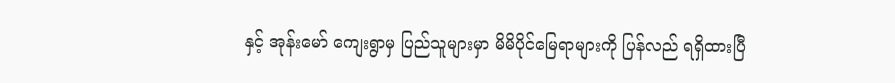နှင့် အုန်းမော် ကျေးရွာမှ ပြည်သူများမှာ မိမိပိုင်မြေရာများကို ပြန်လည် ရရှိထားပြီ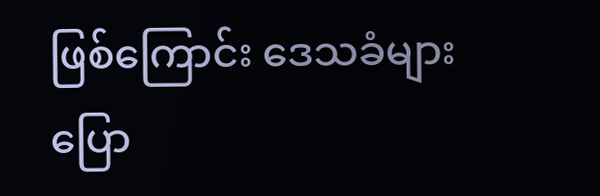ဖြစ်ကြောင်း ဒေသခံများပြော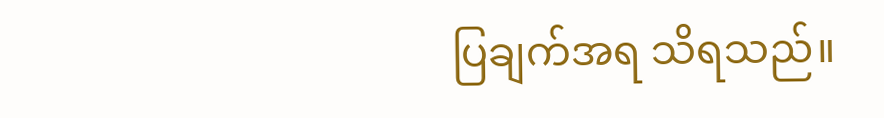ပြချက်အရ သိရသည်။